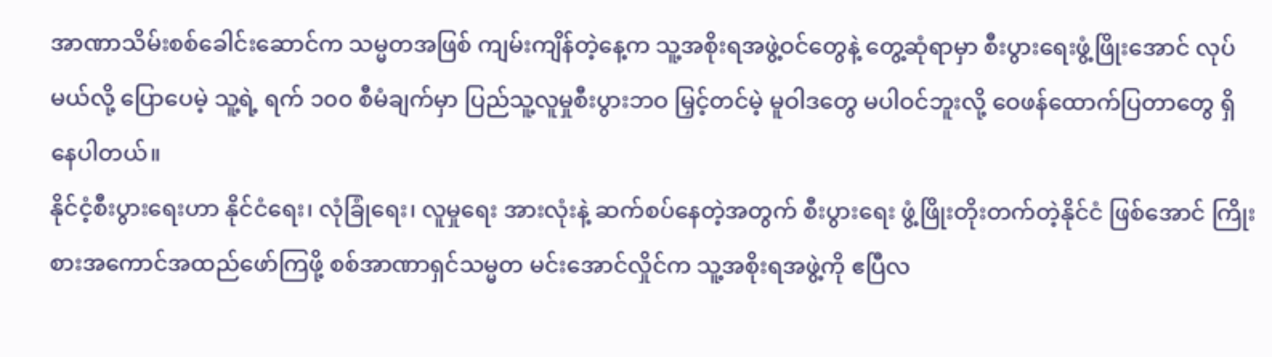အာဏာသိမ်းစစ်ခေါင်းဆောင်က သမ္မတအဖြစ် ကျမ်းကျိန်တဲ့နေ့က သူ့အစိုးရအဖွဲ့ဝင်တွေနဲ့ တွေ့ဆုံရာမှာ စီးပွားရေးဖွံ့ဖြိုးအောင် လုပ်မယ်လို့ ပြောပေမဲ့ သူ့ရဲ့ ရက် ၁၀၀ စီမံချက်မှာ ပြည်သူ့လူမှုစီးပွားဘဝ မြှင့်တင်မဲ့ မူဝါဒတွေ မပါဝင်ဘူးလို့ ဝေဖန်ထောက်ပြတာတွေ ရှိနေပါတယ်။
နိုင်ငံ့စီးပွားရေးဟာ နိုင်ငံရေး၊ လုံခြုံရေး၊ လူမှုရေး အားလုံးနဲ့ ဆက်စပ်နေတဲ့အတွက် စီးပွားရေး ဖွံ့ဖြိုးတိုးတက်တဲ့နိုင်ငံ ဖြစ်အောင် ကြိုးစားအကောင်အထည်ဖော်ကြဖို့ စစ်အာဏာရှင်သမ္မတ မင်းအောင်လှိုင်က သူ့အစိုးရအဖွဲ့ကို ဧပြီလ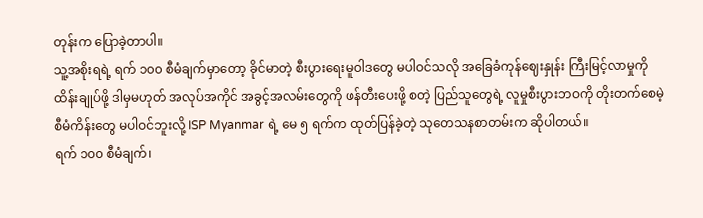တုန်းက ပြောခဲ့တာပါ။
သူ့အစိုးရရဲ့ ရက် ၁၀၀ စီမံချက်မှာတော့ ခိုင်မာတဲ့ စီးပွားရေးမူဝါဒတွေ မပါဝင်သလို အခြေခံကုန်ဈေးနှုန်း ကြီးမြင့်လာမှုကို ထိန်းချုပ်ဖို့ ဒါမှမဟုတ် အလုပ်အကိုင် အခွင့်အလမ်းတွေကို ဖန်တီးပေးဖို့ စတဲ့ ပြည်သူတွေရဲ့ လူမှုစီးပွားဘဝကို တိုးတက်စေမဲ့ စီမံကိန်းတွေ မပါဝင်ဘူးလို့ ISP Myanmar ရဲ့ မေ ၅ ရက်က ထုတ်ပြန်ခဲ့တဲ့ သုတေသနစာတမ်းက ဆိုပါတယ်။
ရက် ၁၀၀ စီမံချက်၊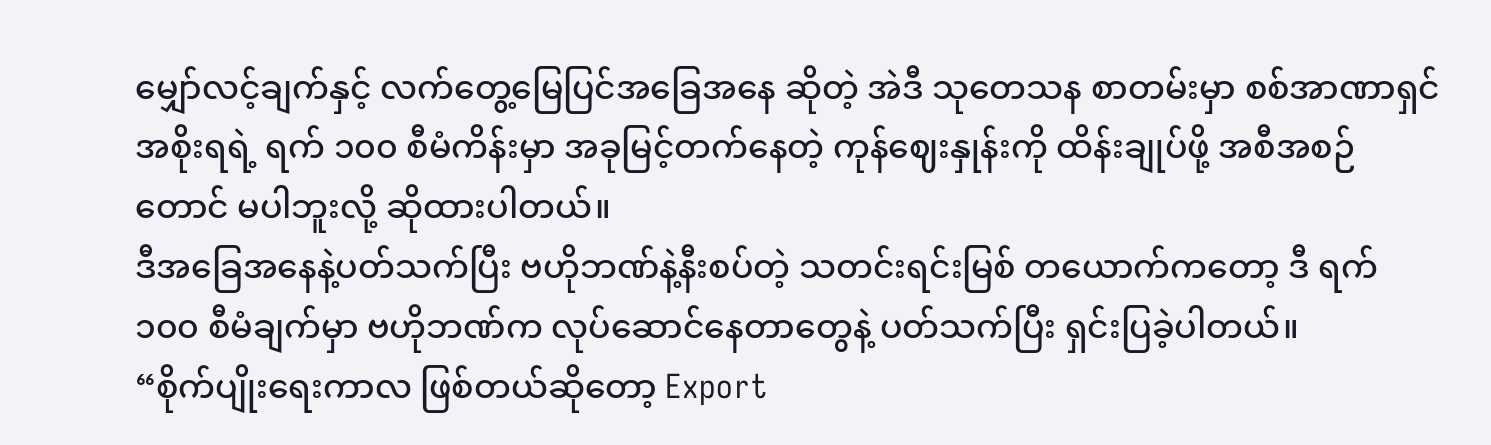မျှော်လင့်ချက်နှင့် လက်တွေ့မြေပြင်အခြေအနေ ဆိုတဲ့ အဲဒီ သုတေသန စာတမ်းမှာ စစ်အာဏာရှင်အစိုးရရဲ့ ရက် ၁၀၀ စီမံကိန်းမှာ အခုမြင့်တက်နေတဲ့ ကုန်ဈေးနှုန်းကို ထိန်းချုပ်ဖို့ အစီအစဉ်တောင် မပါဘူးလို့ ဆိုထားပါတယ်။
ဒီအခြေအနေနဲ့ပတ်သက်ပြီး ဗဟိုဘဏ်နဲ့နီးစပ်တဲ့ သတင်းရင်းမြစ် တယောက်ကတော့ ဒီ ရက် ၁၀၀ စီမံချက်မှာ ဗဟိုဘဏ်က လုပ်ဆောင်နေတာတွေနဲ့ ပတ်သက်ပြီး ရှင်းပြခဲ့ပါတယ်။
“စိုက်ပျိုးရေးကာလ ဖြစ်တယ်ဆိုတော့ Export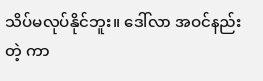သိပ်မလုပ်နိုင်ဘူး။ ဒေါ်လာ အဝင်နည်းတဲ့ ကာ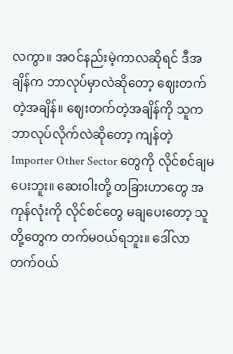လကွာ။ အဝင်နည်းမဲ့ကာလဆိုရင် ဒီအချိန်က ဘာလုပ်မှာလဲဆိုတော့ ဈေးတက်တဲ့အချိန်။ ဈေးတက်တဲ့အချိန်ကို သူက ဘာလုပ်လိုက်လဲဆိုတော့ ကျန်တဲ့ Importer Other Sector တွေကို လိုင်စင်ချမပေးဘူး။ ဆေးဝါးတို့ တခြားဟာတွေ အကုန်လုံးကို လိုင်စင်တွေ မချပေးတော့ သူတို့တွေက တက်မဝယ်ရဘူး။ ဒေါ်လာ တက်ဝယ်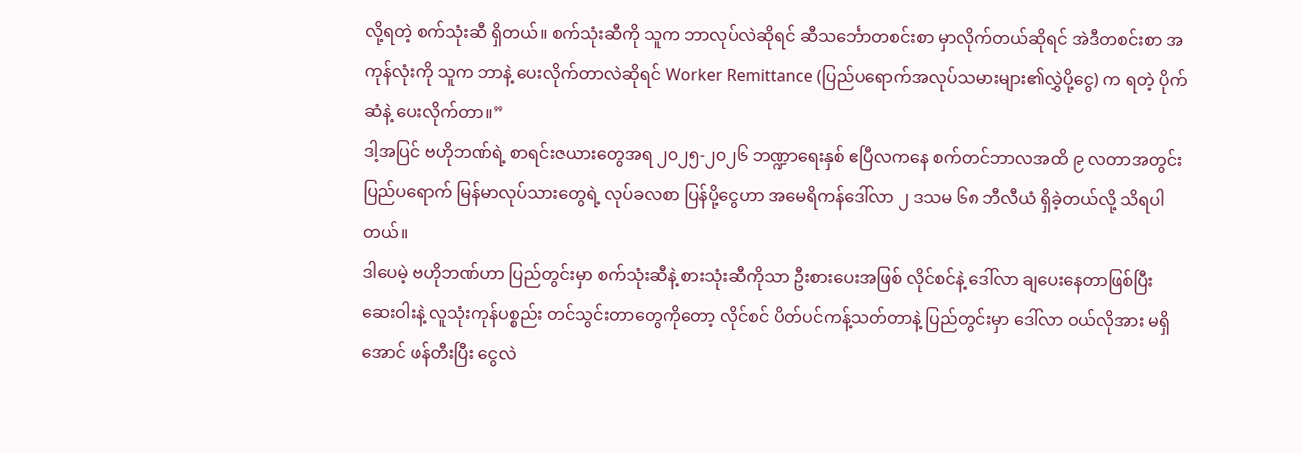လို့ရတဲ့ စက်သုံးဆီ ရှိတယ်။ စက်သုံးဆီကို သူက ဘာလုပ်လဲဆိုရင် ဆီသင်္ဘောတစင်းစာ မှာလိုက်တယ်ဆိုရင် အဲဒီတစင်းစာ အကုန်လုံးကို သူက ဘာနဲ့ ပေးလိုက်တာလဲဆိုရင် Worker Remittance (ပြည်ပရောက်အလုပ်သမားများ၏လွှဲပို့ငွေ) က ရတဲ့ ပိုက်ဆံနဲ့ ပေးလိုက်တာ။”
ဒါ့အပြင် ဗဟိုဘဏ်ရဲ့ စာရင်းဇယားတွေအရ ၂၀၂၅-၂၀၂၆ ဘဏ္ဍာရေးနှစ် ဧပြီလကနေ စက်တင်ဘာလအထိ ၉ လတာအတွင်း ပြည်ပရောက် မြန်မာလုပ်သားတွေရဲ့ လုပ်ခလစာ ပြန်ပို့ငွေဟာ အမေရိကန်ဒေါ်လာ ၂ ဒသမ ၆၈ ဘီလီယံ ရှိခဲ့တယ်လို့ သိရပါတယ်။
ဒါပေမဲ့ ဗဟိုဘဏ်ဟာ ပြည်တွင်းမှာ စက်သုံးဆီနဲ့ စားသုံးဆီကိုသာ ဦးစားပေးအဖြစ် လိုင်စင်နဲ့ ဒေါ်လာ ချပေးနေတာဖြစ်ပြီး ဆေးဝါးနဲ့ လူသုံးကုန်ပစ္စည်း တင်သွင်းတာတွေကိုတော့ လိုင်စင် ပိတ်ပင်ကန့်သတ်တာနဲ့ ပြည်တွင်းမှာ ဒေါ်လာ ဝယ်လိုအား မရှိအောင် ဖန်တီးပြီး ငွေလဲ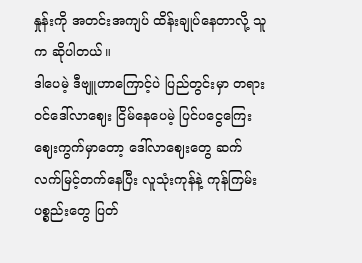နှုန်းကို အတင်းအကျပ် ထိန်းချုပ်နေတာလို့ သူက ဆိုပါတယ်။
ဒါပေမဲ့ ဒီဗျူဟာကြောင့်ပဲ ပြည်တွင်းမှာ တရားဝင်ဒေါ်လာဈေး ငြိမ်နေပေမဲ့ ပြင်ပငွေကြေးဈေးကွက်မှာတော့ ဒေါ်လာဈေးတွေ ဆက်လက်မြင့်တက်နေပြီး လူသုံးကုန်နဲ့ ကုန်ကြမ်းပစ္စည်းတွေ ပြတ်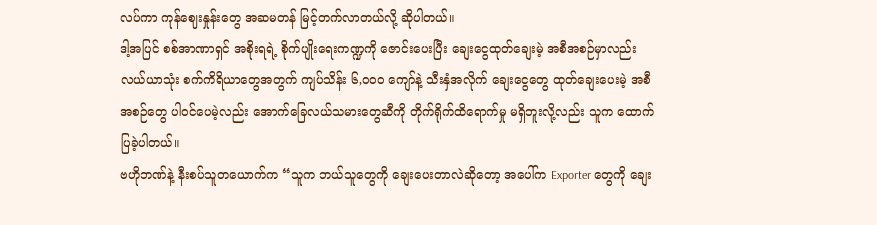လပ်ကာ ကုန်ဈေးနှုန်းတွေ အဆမတန် မြင့်တက်လာတယ်လို့ ဆိုပါတယ်။
ဒါ့အပြင် စစ်အာဏာရှင် အစိုးရရဲ့ စိုက်ပျိုးရေးကဏ္ဍကို ဇောင်းပေးပြီး ချေးငွေထုတ်ချေးမဲ့ အစီအစဉ်မှာလည်း လယ်ယာသုံး စက်ကိရိယာတွေအတွက် ကျပ်သိန်း ၆,၀၀၀ ကျော်နဲ့ သီးနှံအလိုက် ချေးငွေတွေ ထုတ်ချေးပေးမဲ့ အစီအစဉ်တွေ ပါဝင်ပေမဲ့လည်း အောက်ခြေလယ်သမားတွေဆီကို တိုက်ရိုက်ထိရောက်မှု မရှိဘူးလို့လည်း သူက ထောက်ပြခဲ့ပါတယ်။
ဗဟိုဘဏ်နဲ့ နီးစပ်သူတယောက်က “သူက ဘယ်သူတွေကို ချေးပေးတာလဲဆိုတော့ အပေါ်က Exporter တွေကို ချေး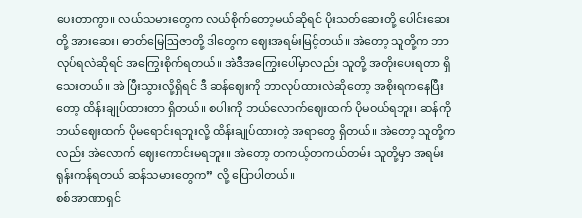ပေးတာကွာ။ လယ်သမားတွေက လယ်စိုက်တော့မယ်ဆိုရင် ပိုးသတ်ဆေးတို့ ပေါင်းဆေးတို့ အားဆေး၊ ဓာတ်မြေဩဇာတို့ ဒါတွေက ဈေးအရမ်းမြင့်တယ်။ အဲတော့ သူတို့က ဘာလုပ်ရလဲဆိုရင် အကြွေးစိုက်ရတယ်။ အဲဒီအကြွေးပေါ်မှာလည်း သူတို့ အတိုးပေးရတာ ရှိသေးတယ်။ အဲ ပြီးသွားလို့ရှိရင် ဒီ ဆန်ဈေးကို ဘာလုပ်ထားလဲဆိုတော့ အစိုးရကနေပြီးတော့ ထိန်းချုပ်ထားတာ ရှိတယ်။ စပါးကို ဘယ်လောက်ဈေးထက် ပိုမဝယ်ရဘူး၊ ဆန်ကို ဘယ်ဈေးထက် ပိုမရောင်းရဘူးလို့ ထိန်းချုပ်ထားတဲ့ အရာတွေ ရှိတယ်။ အဲတော့ သူတို့ကလည်း အဲလောက် ဈေးကောင်းမရဘူး။ အဲတော့ တကယ့်တကယ်တမ်း သူတို့မှာ အရမ်းရုန်းကန်ရတယ် ဆန်သမားတွေက” လို့ ပြောပါတယ်။
စစ်အာဏာရှင်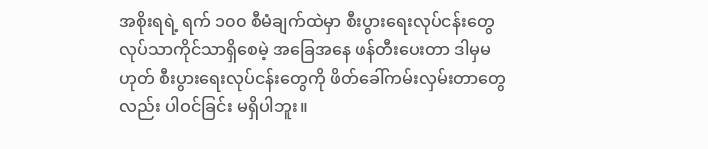အစိုးရရဲ့ ရက် ၁၀၀ စီမံချက်ထဲမှာ စီးပွားရေးလုပ်ငန်းတွေ လုပ်သာကိုင်သာရှိစေမဲ့ အခြေအနေ ဖန်တီးပေးတာ ဒါမှမဟုတ် စီးပွားရေးလုပ်ငန်းတွေကို ဖိတ်ခေါ်ကမ်းလှမ်းတာတွေလည်း ပါဝင်ခြင်း မရှိပါဘူး။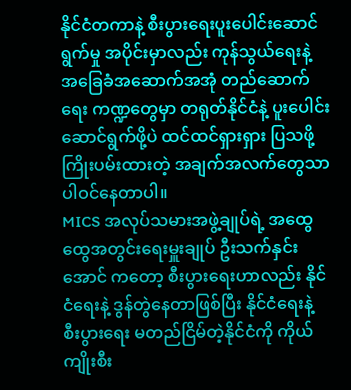နိုင်ငံတကာနဲ့ စီးပွားရေးပူးပေါင်းဆောင်ရွက်မှု အပိုင်းမှာလည်း ကုန်သွယ်ရေးနဲ့ အခြေခံအဆောက်အအုံ တည်ဆောက်ရေး ကဏ္ဍတွေမှာ တရုတ်နိုင်ငံနဲ့ ပူးပေါင်းဆောင်ရွက်ဖို့ပဲ ထင်ထင်ရှားရှား ပြသဖို့ ကြိုးပမ်းထားတဲ့ အချက်အလက်တွေသာ ပါဝင်နေတာပါ။
MICS အလုပ်သမားအဖွဲ့ချုပ်ရဲ့ အထွေထွေအတွင်းရေးမှူးချုပ် ဦးသက်နှင်းအောင် ကတော့ စီးပွားရေးဟာလည်း နိုင်ငံရေးနဲ့ ဒွန်တွဲနေတာဖြစ်ပြီး နိုင်ငံရေးနဲ့ စီးပွားရေး မတည်ငြိမ်တဲ့နိုင်ငံကို ကိုယ်ကျိုးစီး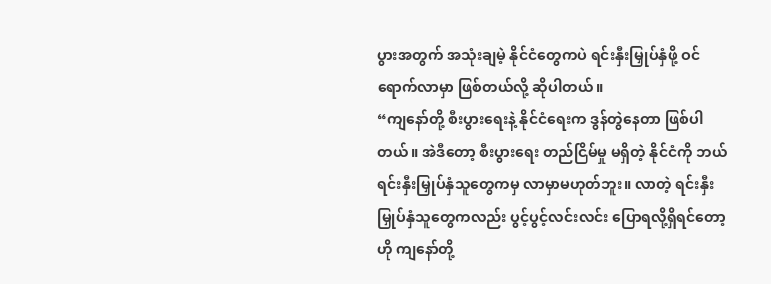ပွားအတွက် အသုံးချမဲ့ နိုင်ငံတွေကပဲ ရင်းနှီးမြှုပ်နှံဖို့ ဝင်ရောက်လာမှာ ဖြစ်တယ်လို့ ဆိုပါတယ်။
“ကျနော်တို့ စီးပွားရေးနဲ့ နိုင်ငံရေးက ဒွန်တွဲနေတာ ဖြစ်ပါတယ်။ အဲဒီတော့ စီးပွားရေး တည်ငြိမ်မှု မရှိတဲ့ နိုင်ငံကို ဘယ်ရင်းနှီးမြှုပ်နှံသူတွေကမှ လာမှာမဟုတ်ဘူး။ လာတဲ့ ရင်းနှီးမြှုပ်နှံသူတွေကလည်း ပွင့်ပွင့်လင်းလင်း ပြောရလို့ရှိရင်တော့ ဟို ကျနော်တို့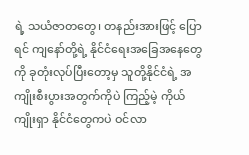ရဲ့ သယံဇာတတွေ၊ တနည်းအားဖြင့် ပြောရင် ကျနော်တို့ရဲ့ နိုင်ငံရေးအခြေအနေတွေကို ခုတုံးလုပ်ပြီးတော့မှ သူတို့နိုင်ငံရဲ့ အကျိုးစီးပွားအတွက်ကိုပဲ ကြည့်မဲ့ ကိုယ်ကျိုးရှာ နိုင်ငံတွေကပဲ ဝင်လာ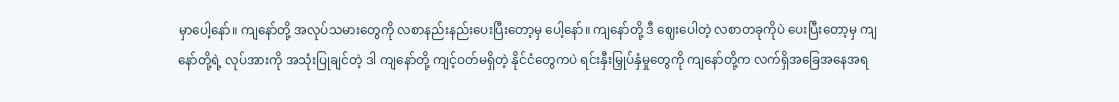မှာပေါ့နော်။ ကျနော်တို့ အလုပ်သမားတွေကို လစာနည်းနည်းပေးပြီးတော့မှ ပေါ့နော်။ ကျနော်တို့ ဒီ ဈေးပေါတဲ့ လစာတခုကိုပဲ ပေးပြီးတော့မှ ကျနော်တို့ရဲ့ လုပ်အားကို အသုံးပြုချင်တဲ့ ဒါ ကျနော်တို့ ကျင့်ဝတ်မရှိတဲ့ နိုင်ငံတွေကပဲ ရင်းနှီးမြှုပ်နှံမှုတွေကို ကျနော်တို့က လက်ရှိအခြေအနေအရ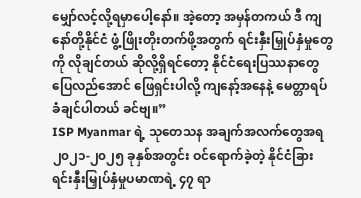မျှော်လင့်လို့ရမှာပေါ့နော်။ အဲ့တော့ အမှန်တကယ် ဒီ ကျနော်တို့နိုင်ငံ ဖွံ့ဖြိုးတိုးတက်ဖို့အတွက် ရင်းနှီးမြှုပ်နှံမှုတွေကို လိုချင်တယ် ဆိုလို့ရှိရင်တော့ နိုင်ငံရေးပြဿနာတွေ ပြေလည်အောင် ဖြေရှင်းပါလို့ ကျနော့်အနေနဲ့ မေတ္တာရပ်ခံချင်ပါတယ် ခင်ဗျ။”
ISP Myanmar ရဲ့ သုတေသန အချက်အလက်တွေအရ ၂၀၂၁-၂၀၂၅ ခုနှစ်အတွင်း ဝင်ရောက်ခဲ့တဲ့ နိုင်ငံခြားရင်းနှီးမြှုပ်နှံမှုပမာဏရဲ့ ၄၇ ရာ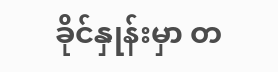ခိုင်နှုန်းမှာ တ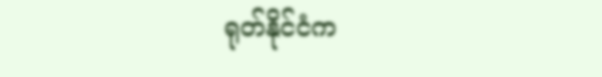ရုတ်နိုင်ငံက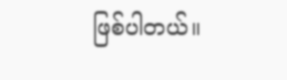ဖြစ်ပါတယ်။